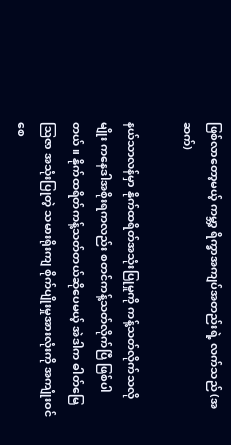ဖြစ်လာတော့မယ့် ကမ္ဘာ့ ရိက္ခာအကျပ်အတည်းရဲ့ လက်သည် (အဆက်)

နယ်သာလန်မှာ နိုက်ထရိတ်အသုံးပြုမှုကို ကန့်သတ်လိုက်သလိုမျိုး ကနေဒါအစိုးရကလည်း စတင်ကန့်သတ်လိုက်ပြီ ဖြစ်ပါတယ်။ နိုက်ထရိတ်ကန့်သတ်တယ်ဆိုပေမယ့် အဲဒါက ဓါတ်မြေဩဇာ အသုံးပြုတဲ့ သမားရိုးကျ စိုက်ပျိုးမှုအားလုံးကို အကျုံးဝင်စေ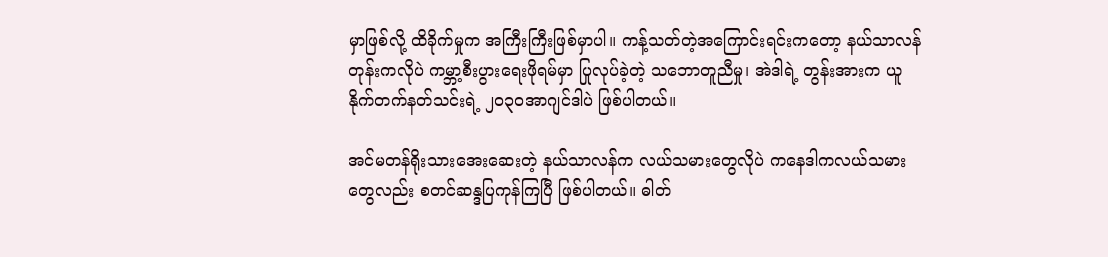မှာဖြစ်လို့ ထိခိုက်မှုက အကြီးကြီးဖြစ်မှာပါ။ ကန့်သတ်တဲ့အကြောင်းရင်းကတော့ နယ်သာလန်တုန်းကလိုပဲ ကမ္ဘာ့စီးပွားရေးဖိုရမ်မှာ ပြုလုပ်ခဲ့တဲ့ သဘောတူညီမှု၊ အဲဒါရဲ့ တွန်းအားက ယူနိုက်တက်နတ်သင်းရဲ့ ၂၀၃၀အာဂျင်ဒါပဲ ဖြစ်ပါတယ်။

အင်မတန်ရိုးသားအေးဆေးတဲ့ နယ်သာလန်က လယ်သမားတွေလိုပဲ ကနေဒါကလယ်သမားတွေလည်း စတင်ဆန္ဒပြကုန်ကြပြီ ဖြစ်ပါတယ်။ ဓါတ်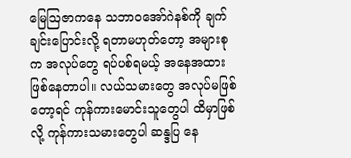မြေဩဇာကနေ သဘာဝအော်ဂဲနစ်ကို ချက်ချင်းပြောင်းလို့ ရတာမဟုတ်တော့ အများစုက အလုပ်တွေ ရပ်ပစ်ရမယ့် အနေအထား ဖြစ်နေတာပါ။ လယ်သမားတွေ အလုပ်မဖြစ်တော့ရင် ကုန်ကားမောင်းသူတွေပါ ထိမှာဖြစ်လို့ ကုန်ကားသမားတွေပါ ဆန္ဒပြ နေ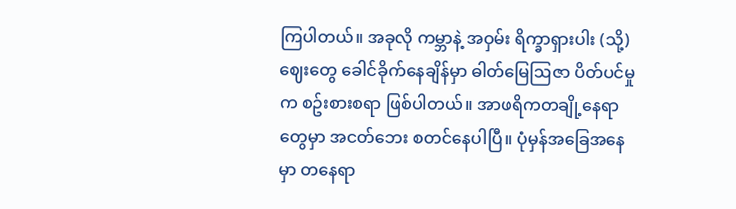ကြပါတယ်။ အခုလို ကမ္ဘာနဲ့ အဝှမ်း ရိက္ခာရှားပါး (သို့) ဈေးတွေ ခေါင်ခိုက်နေချိန်မှာ ဓါတ်မြေဩဇာ ပိတ်ပင်မှုက စဥ်းစားစရာ ဖြစ်ပါတယ်။ အာဖရိကတချို့နေရာတွေမှာ အငတ်ဘေး စတင်နေပါပြီ။ ပုံမှန်အခြေအနေမှာ တနေရာ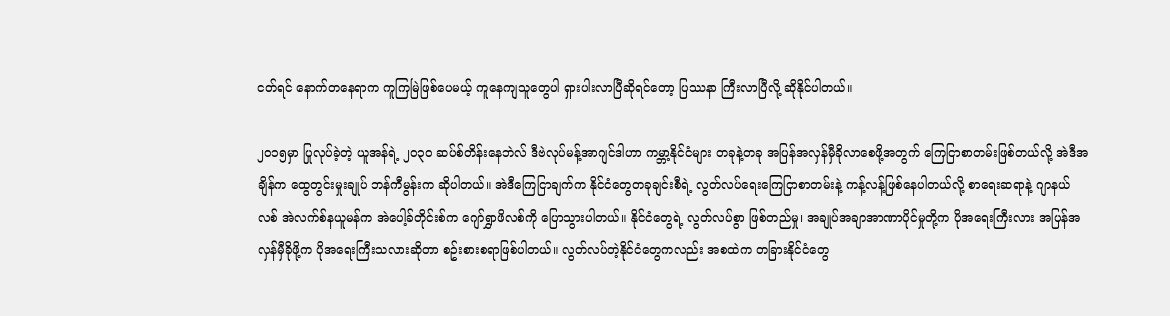ငတ်ရင် နောက်တနေရာက ကူကြမြဲဖြစ်ပေမယ့် ကူနေကျသူတွေပါ ရှားပါးလာပြီဆိုရင်တော့ ပြဿနာ ကြီးလာပြီလို့ ဆိုနိုင်ပါတယ်။

၂၀၁၅မှာ ပြုလုပ်ခဲ့တဲ့ ယူအန်ရဲ့ ၂၀၃၀ ဆပ်စ်တိန်းနေဘဲလ် ဒီဗဲလုပ်မန့်အာဂျင်ဒါဟာ ကမ္ဘာ့နိုင်ငံများ တခုနဲ့တခု အပြန်အလှန်မှီခိုလာစေဖို့အတွက် ကြေငြာစာတမ်းဖြစ်တယ်လို့ အဲဒီအချိန်က ထွေတွင်းမှုးချုပ် ဘန်ကီမွန်းက ဆိုပါတယ်။ အဲဒီကြေငြာချက်က နိုင်ငံတွေတခုချင်းစီရဲ့ လွတ်လပ်ရေးကြေငြာစာတမ်းနဲ့ ကန့်လန့်ဖြစ်နေပါတယ်လို့ စာရေးဆရာနဲ့ ဂျာနယ်လစ် အဲလက်စ်နယူမန်က အဲပေါ့ခ်တိုင်းစ်က ဂျော်ရွှာဖိလစ်ကို ပြောသွားပါတယ်။ နိုင်ငံတွေရဲ့ လွတ်လပ်စွာ ဖြစ်တည်မှု၊ အချုပ်အချာအာဏာပိုင်မှုတို့က ပိုအရေးကြီးလား အပြန်အလှန်မှီခိုဖို့က ပိုအရေးကြီးသလားဆိုတာ စဥ်းစားစရာဖြစ်ပါတယ်။ လွတ်လပ်တဲ့နိုင်ငံတွေကလည်း အစထဲက တခြားနိုင်ငံတွေ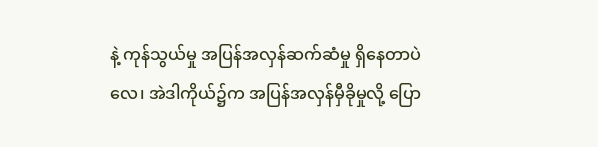နဲ့ ကုန်သွယ်မှု အပြန်အလှန်ဆက်ဆံမှု ရှိနေတာပဲလေ၊ အဲဒါကိုယ်၌က အပြန်အလှန်မှီခိုမှုလို့ ပြော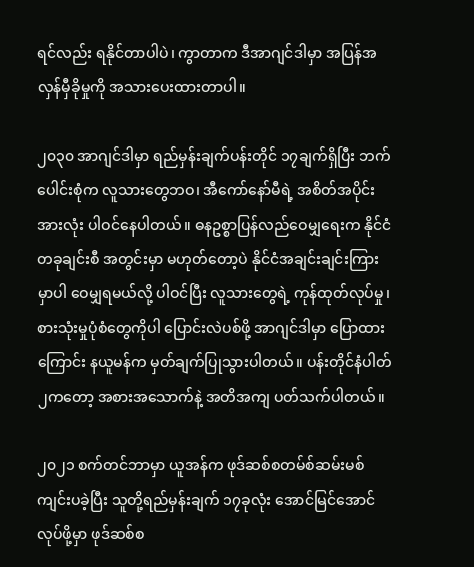ရင်လည်း ရနိုင်တာပါပဲ၊ ကွာတာက ဒီအာဂျင်ဒါမှာ အပြန်အလှန်မှီခိုမှုကို အသားပေးထားတာပါ။

၂၀၃၀ အာဂျင်ဒါမှာ ရည်မှန်းချက်ပန်းတိုင် ၁၇ချက်ရှိပြီး ဘက်ပေါင်းစုံက လူသားတွေဘဝ၊ အီကော်နော်မီရဲ့ အစိတ်အပိုင်းအားလုံး ပါဝင်နေပါတယ်။ ဓနဥစ္စာပြန်လည်ဝေမျှရေးက နိုင်ငံတခုချင်းစီ အတွင်းမှာ မဟုတ်တော့ပဲ နိုင်ငံအချင်းချင်းကြားမှာပါ ဝေမျှရမယ်လို့ ပါဝင်ပြီး လူသားတွေရဲ့ ကုန်ထုတ်လုပ်မှု၊ စားသုံးမှုပုံစံတွေကိုပါ ပြောင်းလဲပစ်ဖို့ အာဂျင်ဒါမှာ ပြောထားကြောင်း နယူမန်က မှတ်ချက်ပြုသွားပါတယ်။ ပန်းတိုင်နံပါတ် ၂ကတော့ အစားအသောက်နဲ့ အတိအကျ ပတ်သက်ပါတယ်။

၂၀၂၁ စက်တင်ဘာမှာ ယူအန်က ဖုဒ်ဆစ်စတမ်စ်ဆမ်းမစ်ကျင်းပခဲ့ပြီး သူတို့ရည်မှန်းချက် ၁၇ခုလုံး အောင်မြင်အောင် လုပ်ဖို့မှာ ဖုဒ်ဆစ်စ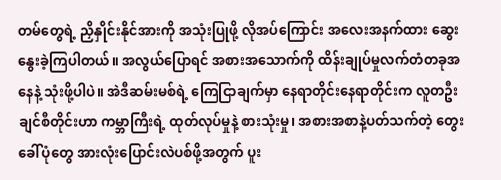တမ်တွေရဲ့ ညှိနှိုင်းနိုင်အားကို အသုံးပြုဖို့ လိုအပ်ကြောင်း အလေးအနက်ထား ဆွေးနွေးခဲ့ကြပါတယ်။ အလွယ်ပြောရင် အစားအသောက်ကို ထိန်းချုပ်မှုလက်တံတခုအနေနဲ့ သုံးဖို့ပါပဲ။ အဲဒီဆမ်းမစ်ရဲ့ ကြေငြာချက်မှာ နေရာတိုင်းနေရာတိုင်းက လူတဦးချင်စီတိုင်းဟာ ကမ္ဘာကြီးရဲ့ ထုတ်လုပ်မှုနဲ့ စားသုံးမှု၊ အစားအစာနဲ့ပတ်သက်တဲ့ တွေးခေါ်ပုံတွေ အားလုံးပြောင်းလဲပစ်ဖို့အတွက် ပူး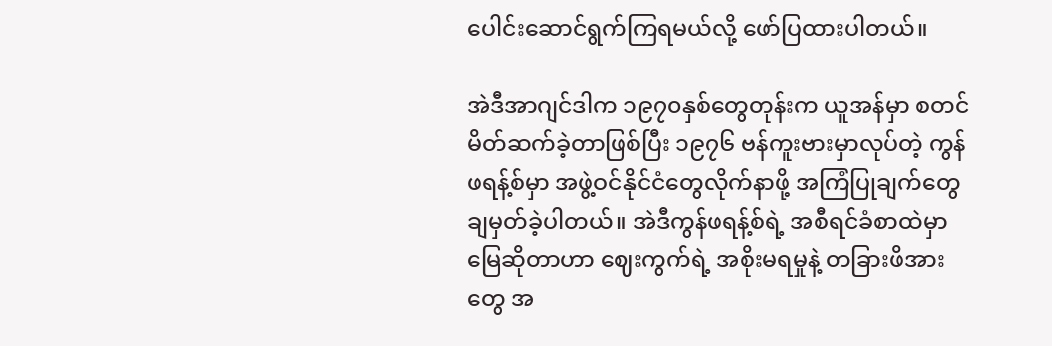ပေါင်းဆောင်ရွက်ကြရမယ်လို့ ဖော်ပြထားပါတယ်။

အဲဒီအာဂျင်ဒါက ၁၉၇၀နှစ်တွေတုန်းက ယူအန်မှာ စတင်မိတ်ဆက်ခဲ့တာဖြစ်ပြီး ၁၉၇၆ ဗန်ကူးဗားမှာလုပ်တဲ့ ကွန်ဖရန့်စ်မှာ အဖွဲ့ဝင်နိုင်ငံတွေလိုက်နာဖို့ အကြံပြုချက်တွေ ချမှတ်ခဲ့ပါတယ်။ အဲဒီကွန်ဖရန့်စ်ရဲ့ အစီရင်ခံစာထဲမှာ မြေဆိုတာဟာ ဈေးကွက်ရဲ့ အစိုးမရမှုနဲ့ တခြားဖိအားတွေ အ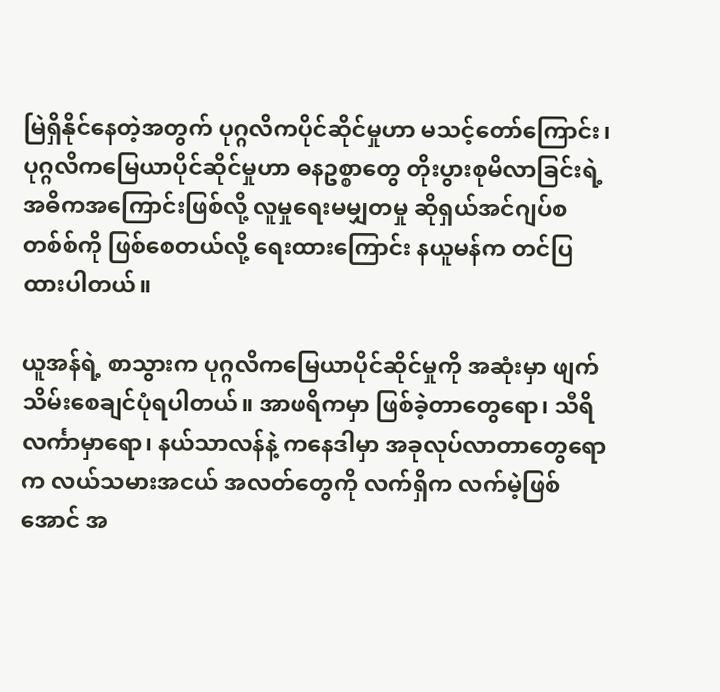မြဲရှိနိုင်နေတဲ့အတွက် ပုဂ္ဂလိကပိုင်ဆိုင်မှုဟာ မသင့်တော်ကြောင်း၊ ပုဂ္ဂလိကမြေယာပိုင်ဆိုင်မှုဟာ ဓနဥစ္စာတွေ တိုးပွားစုမိလာခြင်းရဲ့ အဓိကအကြောင်းဖြစ်လို့ လူမှုရေးမမျှတမှု ဆိုရှယ်အင်ဂျပ်စတစ်စ်ကို ဖြစ်စေတယ်လို့ ရေးထားကြောင်း နယူမန်က တင်ပြထားပါတယ်။

ယူအန်ရဲ့ စာသွားက ပုဂ္ဂလိကမြေယာပိုင်ဆိုင်မှုကို အဆုံးမှာ ဖျက်သိမ်းစေချင်ပုံရပါတယ်။ အာဖရိကမှာ ဖြစ်ခဲ့တာတွေရော၊ သီရိလင်္ကာမှာရော၊ နယ်သာလန်နဲ့ ကနေဒါမှာ အခုလုပ်လာတာတွေရောက လယ်သမားအငယ် အလတ်တွေကို လက်ရှိက လက်မဲ့ဖြစ်အောင် အ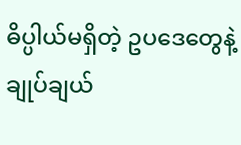ဓိပ္ပါယ်မရှိတဲ့ ဥပဒေတွေနဲ့ ချုပ်ချယ်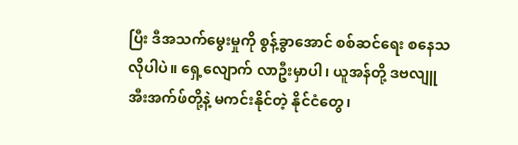ပြီး ဒီအသက်မွေးမှုကို စွန့်ခွာအောင် စစ်ဆင်ရေး စနေသလိုပါပဲ။ ရှေ့လျောက် လာဦးမှာပါ၊ ယူအန်တို့ ဒဗလျူအီးအက်ဖ်တို့နဲ့ မကင်းနိုင်တဲ့ နိုင်ငံတွေ၊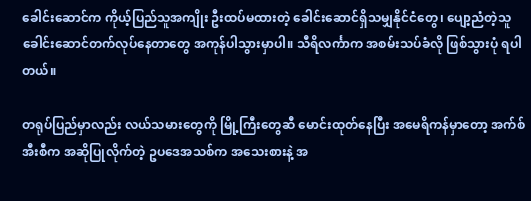ခေါင်းဆောင်က ကိုယ့်ပြည်သူအကျိုး ဦးထပ်မထားတဲ့ ခေါင်းဆောင်ရှိသမျှနိုင်ငံတွေ၊ ပျော့ညံတဲ့သူ ခေါင်းဆောင်တက်လုပ်နေတာတွေ အကုန်ပါသွားမှာပါ။ သီရိလင်္ကာက အစမ်းသပ်ခံလို ဖြစ်သွားပုံ ရပါတယ်။

တရုပ်ပြည်မှာလည်း လယ်သမားတွေကို မြို့ကြီးတွေဆီ မောင်းထုတ်နေပြီး အမေရိကန်မှာတော့ အက်စ်အီးစီက အဆိုပြုလိုက်တဲ့ ဥပဒေအသစ်က အသေးစားနဲ့ အ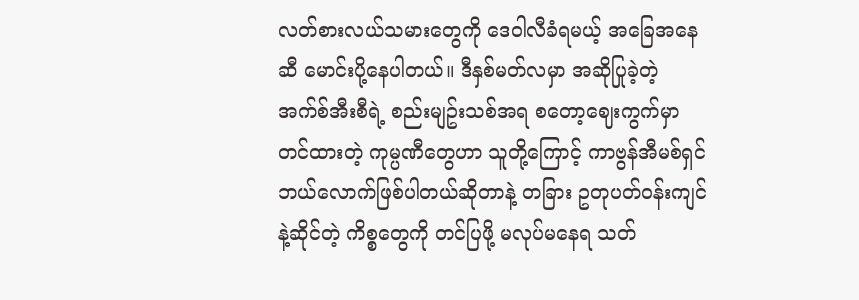လတ်စားလယ်သမားတွေကို ဒေဝါလီခံရမယ့် အခြေအနေဆီ မောင်းပို့နေပါတယ်။ ဒီနှစ်မတ်လမှာ အဆိုပြုခဲ့တဲ့ အက်စ်အီးစီရဲ့ စည်းမျဥ်းသစ်အရ စတော့ဈေးကွက်မှာ တင်ထားတဲ့ ကုမ္ပဏီတွေဟာ သူတို့ကြောင့် ကာဗွန်အီမစ်ရှင် ဘယ်လောက်ဖြစ်ပါတယ်ဆိုတာနဲ့ တခြား ဥတုပတ်ဝန်းကျင်နဲ့ဆိုင်တဲ့ ကိစ္စတွေကို တင်ပြဖို့ မလုပ်မနေရ သတ်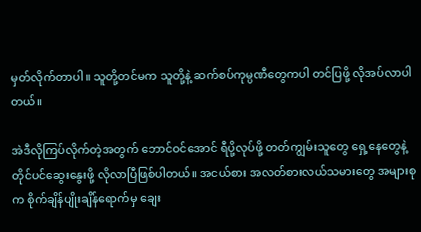မှတ်လိုက်တာပါ။ သူတို့တင်မက သူတို့နဲ့ ဆက်စပ်ကုမ္ပဏီတွေကပါ တင်ပြဖို့ လိုအပ်လာပါတယ်။

အဲဒီလိုကြပ်လိုက်တဲ့အတွက် ဘောင်ဝင်အောင် ရီပို့လုပ်ဖို့ တတ်ကျွမ်းသူတွေ ရှေ့နေတွေနဲ့ တိုင်ပင်ဆွေးနွေးဖို့ လိုလာပြီဖြစ်ပါတယ်။ အငယ်စား အလတ်စားလယ်သမားတွေ အများစုက စိုက်ချိန်ပျိုးချိန်ရောက်မှ ချေး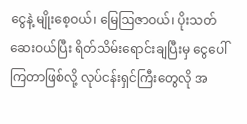ငွေနဲ့ မျိုးစေ့ဝယ်၊ မြေဩဇာဝယ်၊ ပိုးသတ်ဆေးဝယ်ပြီး ရိတ်သိမ်းရောင်းချပြီးမှ ငွေပေါ်ကြတာဖြစ်လို့ လုပ်ငန်းရှင်ကြီးတွေလို အ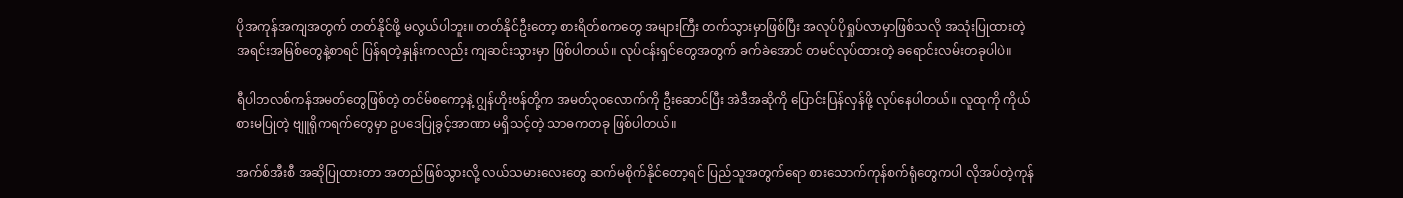ပိုအကုန်အကျအတွက် တတ်နိုင်ဖို့ မလွယ်ပါဘူး။ တတ်နိုင်ဦးတော့ စားရိတ်စကတွေ အများကြီး တက်သွားမှာဖြစ်ပြီး အလုပ်ပိုရှုပ်လာမှာဖြစ်သလို အသုံးပြုထားတဲ့ အရင်းအမြစ်တွေနဲ့စာရင် ပြန်ရတဲ့နှုန်းကလည်း ကျဆင်းသွားမှာ ဖြစ်ပါတယ်။ လုပ်ငန်းရှင်တွေအတွက် ခက်ခဲအောင် တမင်လုပ်ထားတဲ့ ခရောင်းလမ်းတခုပါပဲ။

ရီပါဘလစ်ကန်အမတ်တွေဖြစ်တဲ့ တင်မ်စကော့နဲ့ ဂျွန်ဟိုးဗန်တို့က အမတ်၃၀လောက်ကို ဦးဆောင်ပြီး အဲဒီအဆိုကို ပြောင်းပြန်လှန်ဖို့ လုပ်နေပါတယ်။ လူထုကို ကိုယ်စားမပြုတဲ့ ဗျူရိုကရက်တွေမှာ ဥပဒေပြုခွင့်အာဏာ မရှိသင့်တဲ့ သာဓကတခု ဖြစ်ပါတယ်။

အက်စ်အီးစီ အဆိုပြုထားတာ အတည်ဖြစ်သွားလို့ လယ်သမားလေးတွေ ဆက်မစိုက်နိုင်တော့ရင် ပြည်သူအတွက်ရော စားသောက်ကုန်စက်ရုံတွေကပါ လိုအပ်တဲ့ကုန်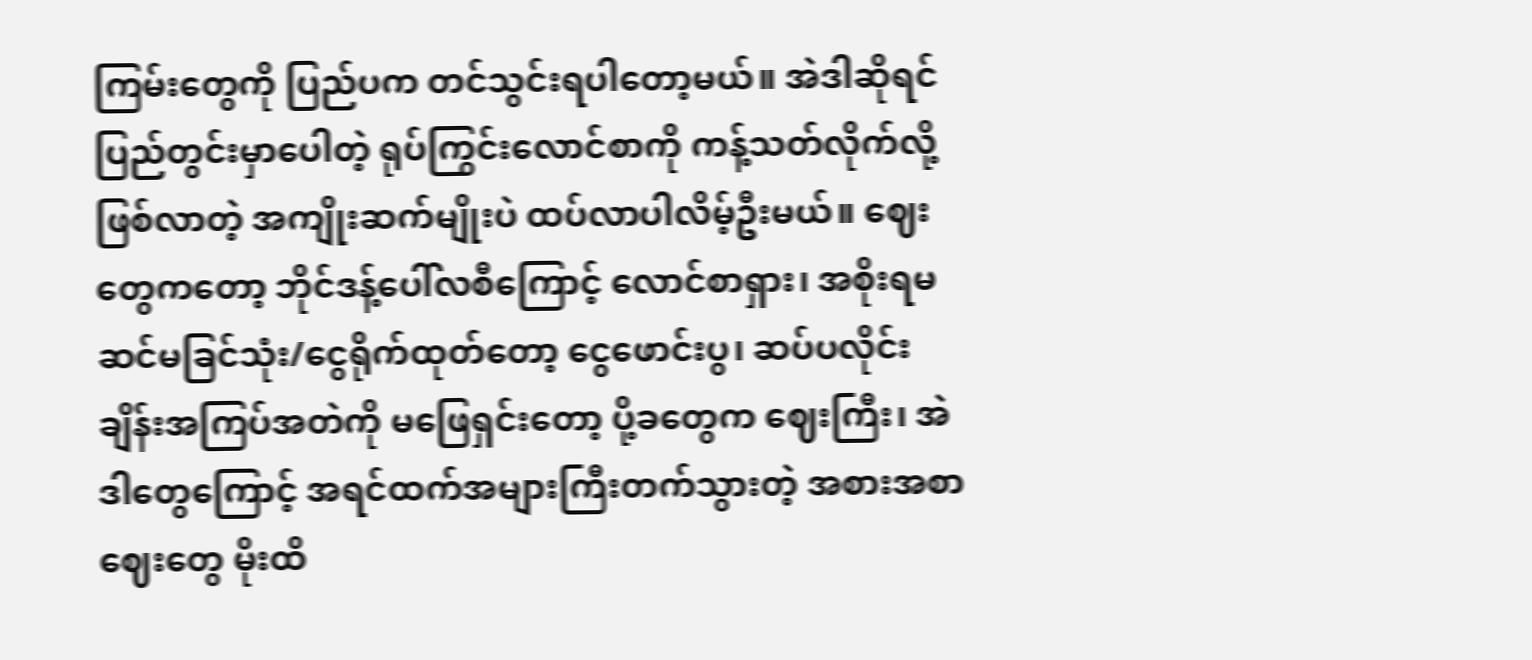ကြမ်းတွေကို ပြည်ပက တင်သွင်းရပါတော့မယ်။ အဲဒါဆိုရင် ပြည်တွင်းမှာပေါတဲ့ ရုပ်ကြွင်းလောင်စာကို ကန့်သတ်လိုက်လို့ ဖြစ်လာတဲ့ အကျိုးဆက်မျိုးပဲ ထပ်လာပါလိမ့်ဦးမယ်။ ဈေးတွေကတော့ ဘိုင်ဒန့်ပေါ်လစီကြောင့် လောင်စာရှား၊ အစိုးရမဆင်မခြင်သုံး/ငွေရိုက်ထုတ်တော့ ငွေဖောင်းပွ၊ ဆပ်ပလိုင်းချိန်းအကြပ်အတဲကို မဖြေရှင်းတော့ ပို့ခတွေက ဈေးကြီး၊ အဲဒါတွေကြောင့် အရင်ထက်အများကြီးတက်သွားတဲ့ အစားအစာဈေးတွေ မိုးထိ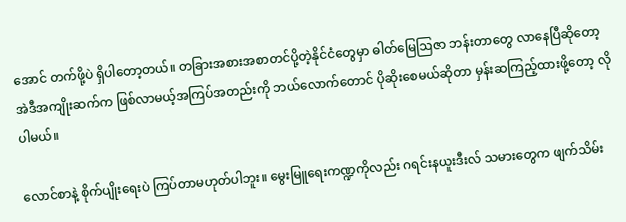အောင် တက်ဖို့ပဲ ရှိပါတော့တယ်။ တခြားအစားအစာတင်ပို့တဲ့နိုင်ငံတွေမှာ ဓါတ်မြေဩဇာ ဘန်းတာတွေ လာနေပြီဆိုတော့ အဲဒီအကျိုးဆက်က ဖြစ်လာမယ့်အကြပ်အတည်းကို ဘယ်လောက်တောင် ပိုဆိုးစေမယ်ဆိုတာ မှန်းဆကြည့်ထားဖို့တော့ လိုပါမယ်။

လောင်စာနဲ့ စိုက်ပျိုးရေးပဲ ကြပ်တာမဟုတ်ပါဘူး။ မွေးမြူရေးကဏ္ဍကိုလည်း ဂရင်းနယူးဒီးလ် သမားတွေက ဖျက်သိမ်း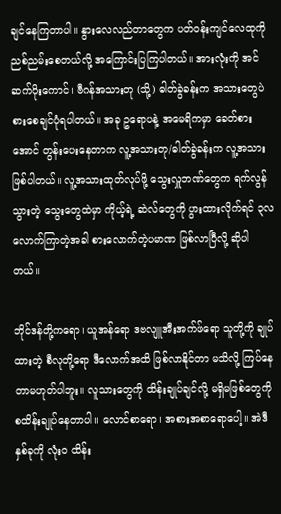ချင်နေကြတာပါ။ နွားလေလည်တာတွေက ပတ်ဝန်းကျင်လေထုကို ညစ်ညမ်းစေတယ်လို့ အကြောင်းပြကြပါတယ်။ အားလုံးကို အင်ဆက်ပိုးကောင်၊ ဗီဂန်အသားတု (သို့) ဓါတ်ခွဲခန်းက အသားတွေပဲ စားစေချင်ပုံရပါတယ်။ အခု ဥရောပနဲ့ အမေရိကမှာ ခေတ်စားအောင် တွန်းပေးနေတာက လူ့အသားတု/ဓါတ်ခွဲခန်းက လူ့အသားဖြစ်ပါတယ်။ လူ့အသားထုတ်လုပ်ဖို့ သွေးလှူဘဏ်တွေက ရက်လွန်သွားတဲ့ သွေးတွေထဲမှာ ကိုယ့်ရဲ့ ဆဲလ်တွေကို ပွားထားလိုက်ရင် ၃လလောက်ကြာတဲ့အခါ စားလောက်တဲ့ပမာဏ ဖြစ်လာပြီလို့ ဆိုပါတယ်။

ဘိုင်ဒန်တို့ကရော၊ ယူအန်ရော ဒဗလျူအီးအက်ဖ်ရော သူတို့ကို ချုပ်ထားတဲ့ စီလုတို့ရော ဒီလောက်အထိ ဖြစ်လာနိုင်တာ မသိလို့ ကြပ်နေတာမဟုတ်ပါဘူး။ လူသားတွေကို ထိန်းချုပ်ချင်လို့ မရှိမဖြစ်တွေကို စထိန်းချုပ်နေတာပါ။ လောင်စာရော၊ အစားအစာရောပေါ့။ အဲဒီနှစ်ခုကို လုံးဝ ထိန်း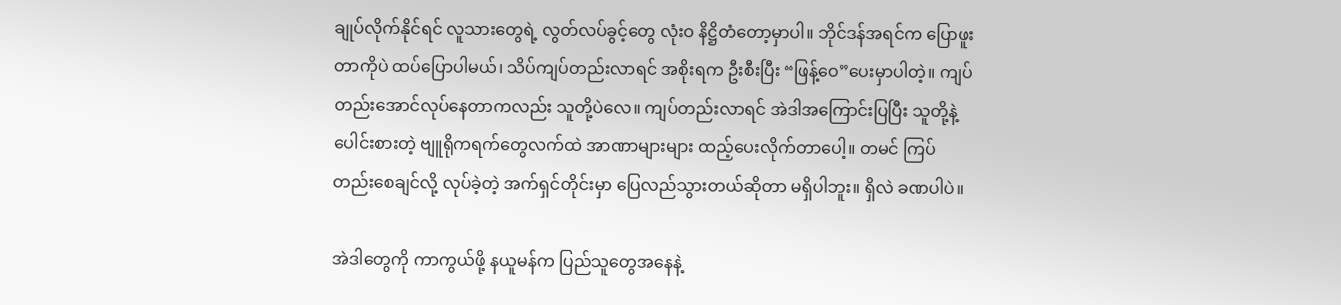ချုပ်လိုက်နိုင်ရင် လူသားတွေရဲ့ လွတ်လပ်ခွင့်တွေ လုံးဝ နိဋ္ဌိတံတော့မှာပါ။ ဘိုင်ဒန်အရင်က ပြောဖူးတာကိုပဲ ထပ်ပြောပါမယ်၊ သိပ်ကျပ်တည်းလာရင် အစိုးရက ဦးစီးပြီး “ဖြန့်ဝေ”ပေးမှာပါတဲ့။ ကျပ်တည်းအောင်လုပ်နေတာကလည်း သူတို့ပဲလေ။ ကျပ်တည်းလာရင် အဲဒါအကြောင်းပြပြီး သူတို့နဲ့ပေါင်းစားတဲ့ ဗျူရိုကရက်တွေလက်ထဲ အာဏာများများ ထည့်ပေးလိုက်တာပေါ့။ တမင် ကြပ်တည်းစေချင်လို့ လုပ်ခဲ့တဲ့ အက်ရှင်တိုင်းမှာ ပြေလည်သွားတယ်ဆိုတာ မရှိပါဘူး။ ရှိလဲ ခဏပါပဲ။

အဲဒါတွေကို ကာကွယ်ဖို့ နယူမန်က ပြည်သူတွေအနေနဲ့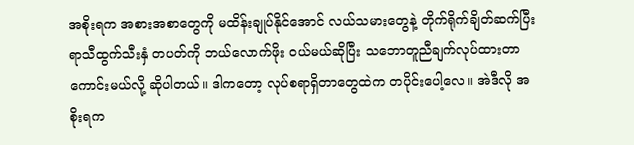အစိုးရက အစားအစာတွေကို မထိန်းချုပ်နိုင်အောင် လယ်သမားတွေနဲ့ တိုက်ရိုက်ချိတ်ဆက်ပြီး ရာသီထွက်သီးနှံ တပတ်ကို ဘယ်လောက်ဖိုး ဝယ်မယ်ဆိုပြီး သဘောတူညီချက်လုပ်ထားတာ ကောင်းမယ်လို့ ဆိုပါတယ်။ ဒါကတော့ လုပ်စရာရှိတာတွေထဲက တပိုင်းပေါ့လေ။ အဲဒီလို အစိုးရက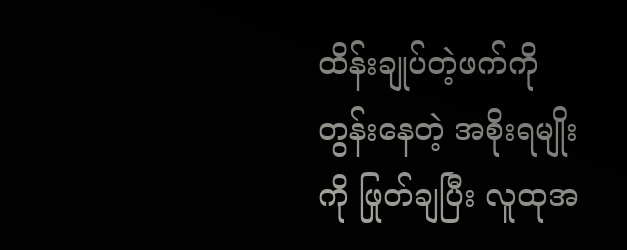ထိန်းချုပ်တဲ့ဖက်ကို တွန်းနေတဲ့ အစိုးရမျိုးကို ဖြုတ်ချပြီး လူထုအ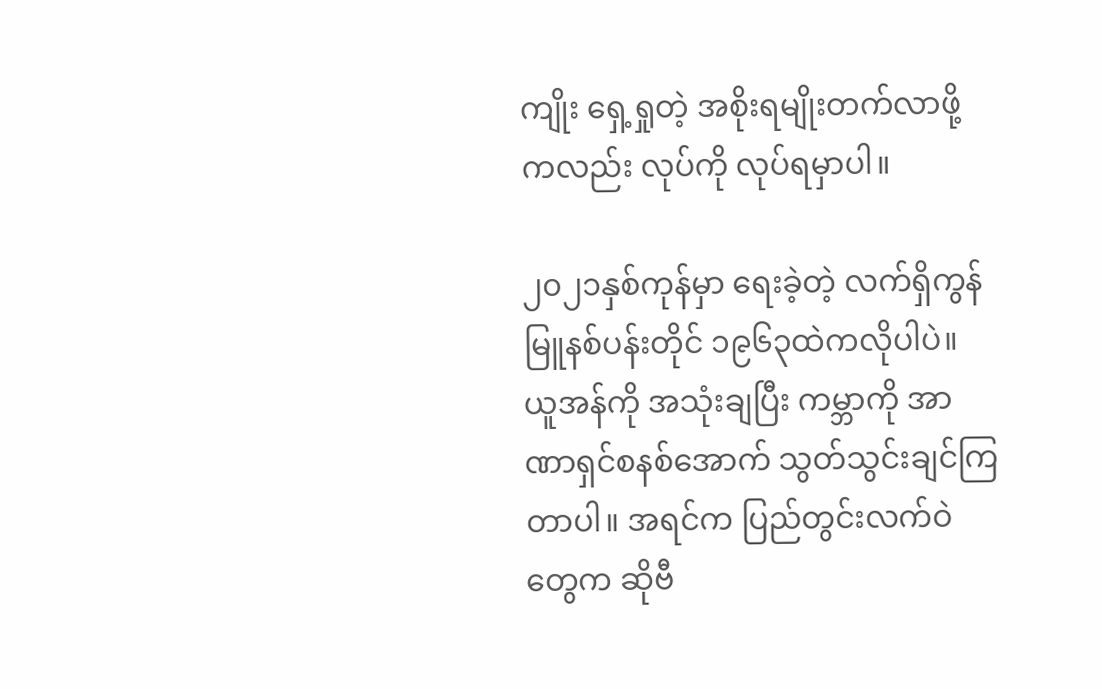ကျိုး ရှေ့ရှုတဲ့ အစိုးရမျိုးတက်လာဖို့ကလည်း လုပ်ကို လုပ်ရမှာပါ။

၂၀၂၁နှစ်ကုန်မှာ ရေးခဲ့တဲ့ လက်ရှိကွန်မြူနစ်ပန်းတိုင် ၁၉၆၃ထဲကလိုပါပဲ။ ယူအန်ကို အသုံးချပြီး ကမ္ဘာကို အာဏာရှင်စနစ်အောက် သွတ်သွင်းချင်ကြတာပါ။ အရင်က ပြည်တွင်းလက်ဝဲတွေက ဆိုဗီ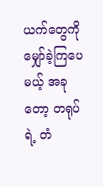ယက်တွေကို မျှော်ခဲ့ကြပေမယ့် အခုတော့ တရုပ်ရဲ့ တံ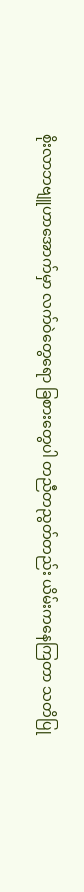စိုးလာဘဗျူဟာအောက်မှာ လက်ဝဲတွေရော ခြစားတွေပါ တညီတညွတ်တည်း ယိမ်းကနေကြတာ သတိပြု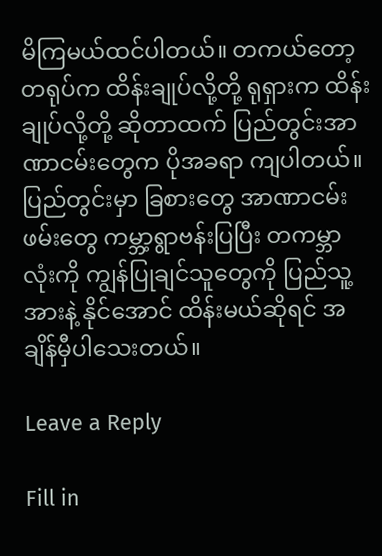မိကြမယ်ထင်ပါတယ်။ တကယ်တော့ တရုပ်က ထိန်းချုပ်လို့တို့ ရုရှားက ထိန်းချုပ်လို့တို့ ဆိုတာထက် ပြည်တွင်းအာဏာငမ်းတွေက ပိုအခရာ ကျပါတယ်။ ပြည်တွင်းမှာ ခြစားတွေ အာဏာငမ်းဖမ်းတွေ ကမ္ဘာ့ရွာဗန်းပြပြီး တကမ္ဘာလုံးကို ကျွန်ပြုချင်သူတွေကို ပြည်သူ့အားနဲ့ နိုင်အောင် ထိန်းမယ်ဆိုရင် အချိန်မှီပါသေးတယ်။

Leave a Reply

Fill in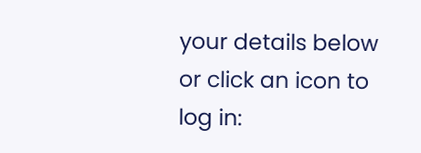your details below or click an icon to log in: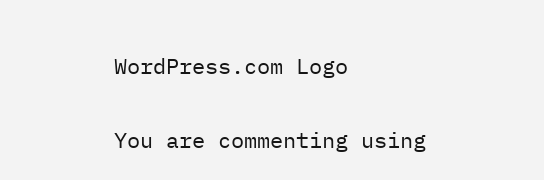WordPress.com Logo

You are commenting using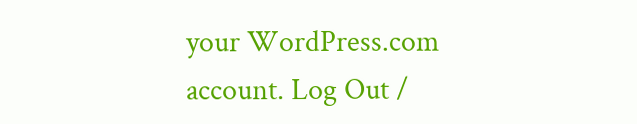your WordPress.com account. Log Out /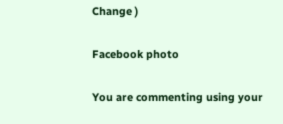Change )

Facebook photo

You are commenting using your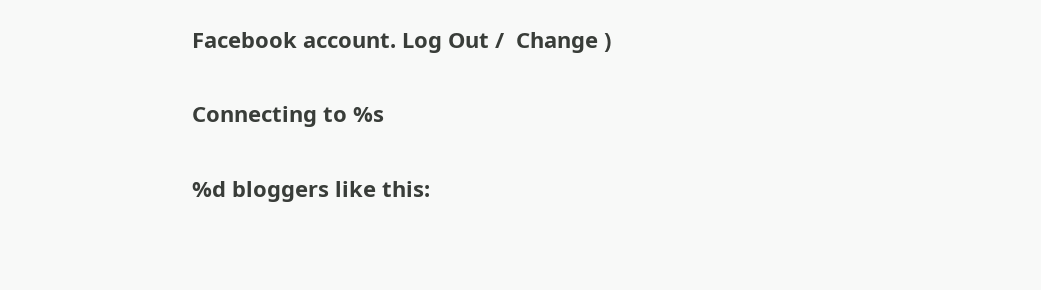Facebook account. Log Out /  Change )

Connecting to %s

%d bloggers like this: